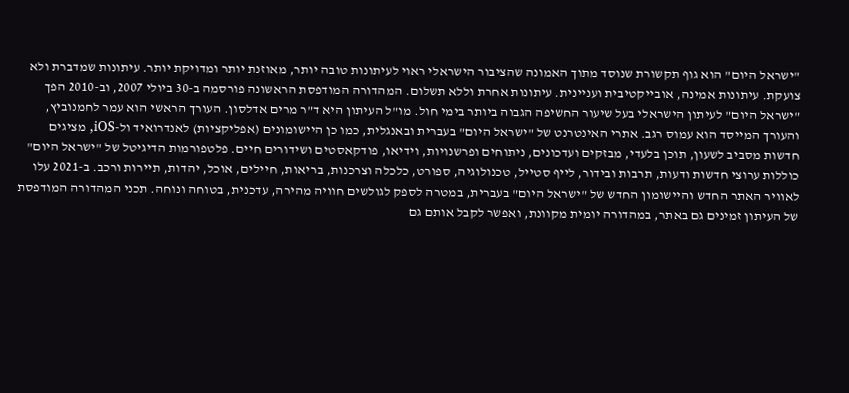"ישראל היום" הוא גוף תקשורת שנוסד מתוך האמונה שהציבור הישראלי ראוי לעיתונות טובה יותר, מאוזנת יותר ומדויקת יותר. עיתונות שמדברת ולא צועקת. עיתונות אמינה, אובייקטיבית ועניינית. עיתונות אחרת וללא תשלום. המהדורה המודפסת הראשונה פורסמה ב-30 ביולי 2007, וב-2010 הפך "ישראל היום" לעיתון הישראלי בעל שיעור החשיפה הגבוה ביותר בימי חול. מו"ל העיתון היא ד"ר מרים אדלסון. העורך הראשי הוא עמר לחמנוביץ, והעורך המייסד הוא עמוס רגב. אתרי האינטרנט של "ישראל היום" בעברית ובאנגלית, כמו כן היישומונים (אפליקציות) לאנדרואיד ול-iOS, מציגים חדשות מסביב לשעון, תוכן בלעדי, מבזקים ועדכונים, ניתוחים ופרשנויות, וידיאו, פודקאסטים ושידורים חיים. פלטפורמות הדיגיטל של "ישראל היום" כוללות ערוצי חדשות ודעות, תרבות ובידור, לייף סטייל, טכנולוגיה, ספורט, כלכלה וצרכנות, בריאות, חיילים, אוכל, יהדות, תיירות ורכב. ב-2021 עלו לאוויר האתר החדש והיישומון החדש של "ישראל היום" בעברית, במטרה לספק לגולשים חוויה מהירה, עדכנית, בטוחה ונוחה. תכני המהדורה המודפסת של העיתון זמינים גם באתר, במהדורה יומית מקוונת, ואפשר לקבל אותם גם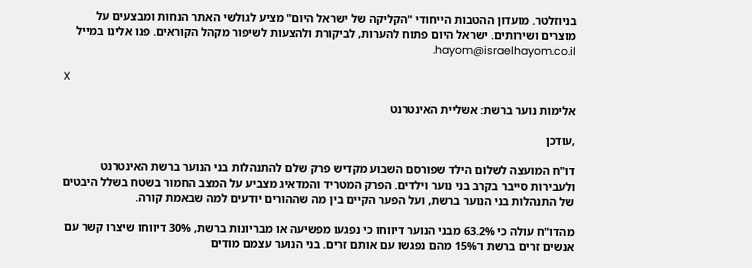בניוזלטר. מועדון ההטבות הייחודי "הקליקה של ישראל היום" מציע לגולשי האתר הנחות ומבצעים על מוצרים ושירותים. ישראל היום פתוח להערות, לביקורת ולהצעות לשיפור מקהל הקוראים. פנו אלינו במייל hayom@israelhayom.co.il.

X

אלימות נוער ברשת: אשליית האינטרנט

,עודכן

דו"ח המועצה לשלום הילד שפורסם השבוע מקדיש פרק שלם להתנהלות בני הנוער ברשת האינטרנט ולעבירות סייבר בקרב בני נוער וילדים. הפרק המטריד והמדאיג מצביע על המצב החמור בשטח בשלל היבטים של התנהלות בני הנוער ברשת, ועל הפער הקיים בין מה שההורים יודעים למה שבאמת קורה.

מהדו"ח עולה כי 63.2% מבני הנוער דיווחו כי נפגעו מפשיעה או מבריונות ברשת, 30% דיווחו שיצרו קשר עם אנשים זרים ברשת ו־15% מהם נפגשו עם אותם זרים. בני הנוער עצמם מודים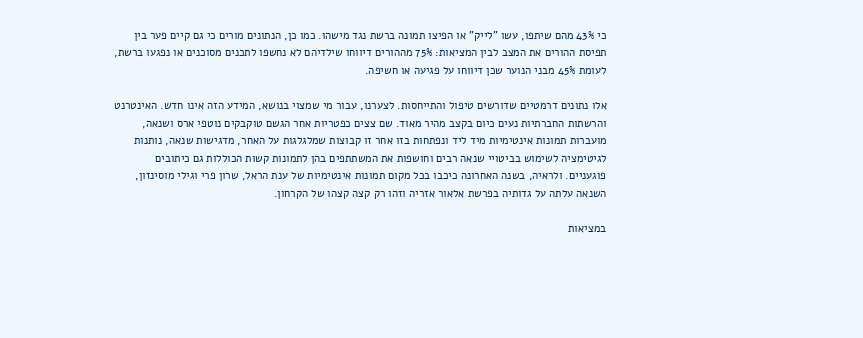כי 43% מהם שיתפו, עשו "לייק" או הפיצו תמונה ברשת נגד מישהו. כמו כן, הנתונים מורים כי גם קיים פער בין תפיסת ההורים את המצב לבין המציאות: 75% מההורים דיווחו שילדיהם לא נחשפו לתכנים מסוכנים או נפגעו ברשת, לעומת 45% מבני הנוער שכן דיווחו על פגיעה או חשיפה.

אלו נתונים דרמטיים שדורשים טיפול והתייחסות. לצערנו, עבור מי שמצוי בנושא, המידע הזה אינו חדש. האינטרנט והרשתות החברתיות נעים כיום בקצב מהיר מאוד. שם צצים כפטריות אחר הגשם טוקבקים נוטפי ארס ושנאה, מועברות תמונות אינטימיות מיד ליד ונפתחות בזו אחר זו קבוצות שמלגלגות על האחר, מדגישות שנאה, נותנות לגיטימציה לשימוש בביטויי שנאה רבים וחושפות את המשתתפים בהן לתמונות קשות הכוללות גם כיתובים פוגעניים. ולראיה, בשנה האחרונה כיכבו בכל מקום תמונות אינטימיות של ענת הראל, שרון פרי וגילי מוסינזון, השנאה עלתה על גדותיה בפרשת אלאור אזריה וזהו רק קצה קצהו של הקרחון.

במציאות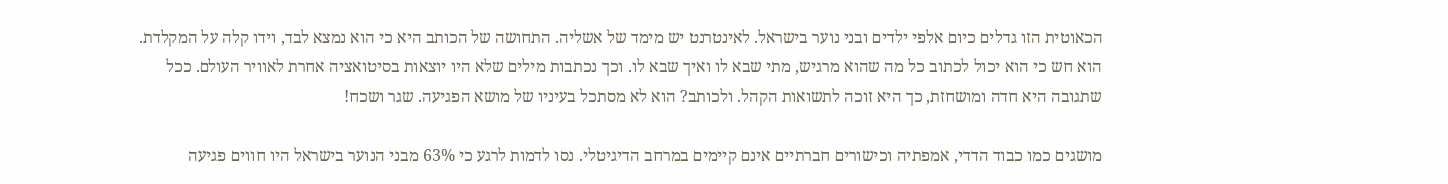הכאוטית הזו גדלים כיום אלפי ילדים ובני נוער בישראל. לאינטרנט יש מימד של אשליה. התחושה של הכותב היא כי הוא נמצא לבד, וידו קלה על המקלדת. הוא חש כי הוא יכול לכתוב כל מה שהוא מרגיש, מתי שבא לו ואיך שבא לו. וכך נכתבות מילים שלא היו יוצאות בסיטואציה אחרת לאוויר העולם. ככל שתגובה היא חדה ומושחזת, כך היא זוכה לתשואות הקהל. ולכותב? הוא לא מסתכל בעיניו של מושא הפגיעה. שגר ושכח!

מושגים כמו כבוד הדדי, אמפתיה וכישורים חברתיים אינם קיימים במרחב הדיגיטלי. נסו לדמות לרגע כי 63% מבני הנוער בישראל היו חווים פגיעה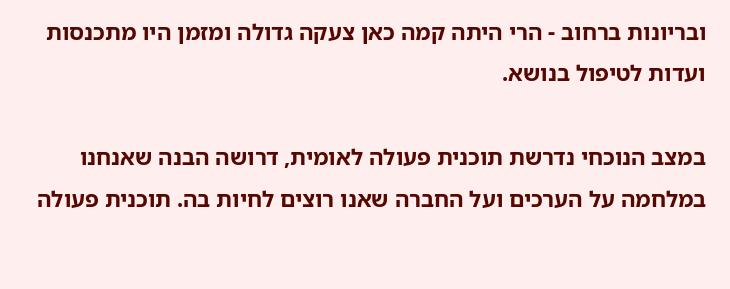ובריונות ברחוב - הרי היתה קמה כאן צעקה גדולה ומזמן היו מתכנסות ועדות לטיפול בנושא.

במצב הנוכחי נדרשת תוכנית פעולה לאומית, דרושה הבנה שאנחנו במלחמה על הערכים ועל החברה שאנו רוצים לחיות בה. תוכנית פעולה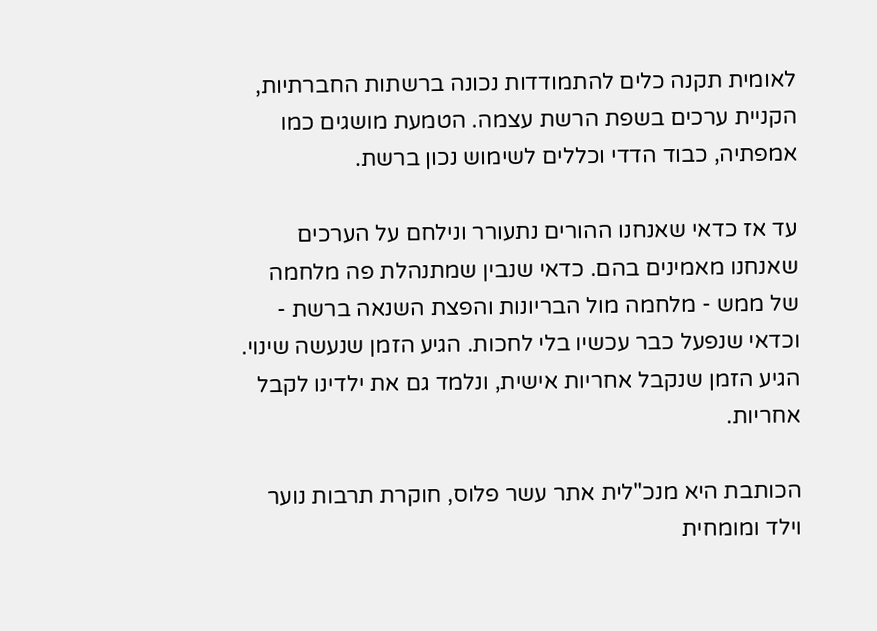לאומית תקנה כלים להתמודדות נכונה ברשתות החברתיות, הקניית ערכים בשפת הרשת עצמה. הטמעת מושגים כמו אמפתיה, כבוד הדדי וכללים לשימוש נכון ברשת.

עד אז כדאי שאנחנו ההורים נתעורר ונילחם על הערכים שאנחנו מאמינים בהם. כדאי שנבין שמתנהלת פה מלחמה של ממש - מלחמה מול הבריונות והפצת השנאה ברשת - וכדאי שנפעל כבר עכשיו בלי לחכות. הגיע הזמן שנעשה שינוי. הגיע הזמן שנקבל אחריות אישית, ונלמד גם את ילדינו לקבל אחריות.

הכותבת היא מנכ"לית אתר עשר פלוס, חוקרת תרבות נוער וילד ומומחית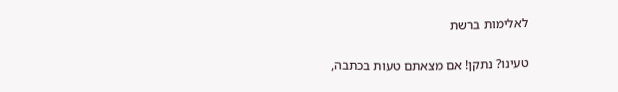לאלימות ברשת

טעינו? נתקן! אם מצאתם טעות בכתבה,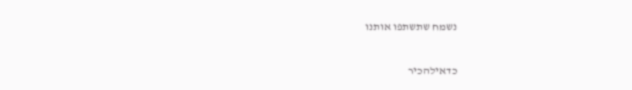נשמח שתשתפו אותנו

כדאילהכיר